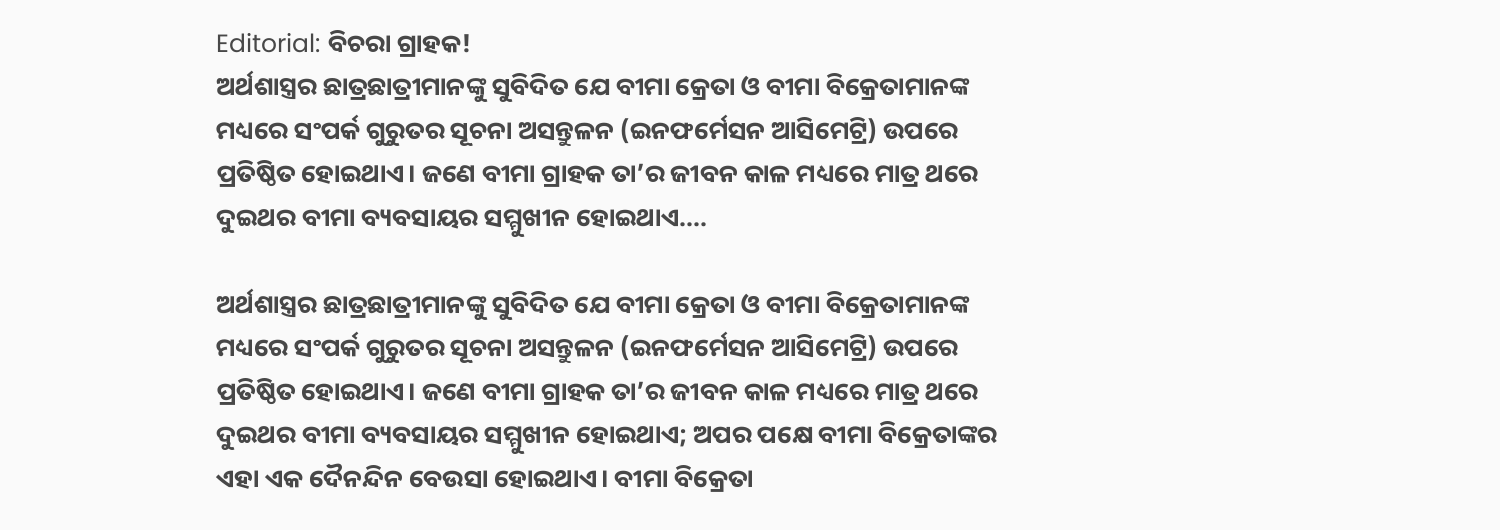Editorial: ବିଚରା ଗ୍ରାହକ!
ଅର୍ଥଶାସ୍ତ୍ରର ଛାତ୍ରଛାତ୍ରୀମାନଙ୍କୁ ସୁବିଦିତ ଯେ ବୀମା କ୍ରେତା ଓ ବୀମା ବିକ୍ରେତାମାନଙ୍କ ମଧ୍ୟରେ ସଂପର୍କ ଗୁରୁତର ସୂଚନା ଅସନ୍ତୁଳନ (ଇନଫର୍ମେସନ ଆସିମେଟ୍ରି) ଉପରେ ପ୍ରତିଷ୍ଠିତ ହୋଇଥାଏ। ଜଣେ ବୀମା ଗ୍ରାହକ ତା’ର ଜୀବନ କାଳ ମଧ୍ୟରେ ମାତ୍ର ଥରେ ଦୁଇଥର ବୀମା ବ୍ୟବସାୟର ସମ୍ମୁଖୀନ ହୋଇଥାଏ....

ଅର୍ଥଶାସ୍ତ୍ରର ଛାତ୍ରଛାତ୍ରୀମାନଙ୍କୁ ସୁବିଦିତ ଯେ ବୀମା କ୍ରେତା ଓ ବୀମା ବିକ୍ରେତାମାନଙ୍କ ମଧ୍ୟରେ ସଂପର୍କ ଗୁରୁତର ସୂଚନା ଅସନ୍ତୁଳନ (ଇନଫର୍ମେସନ ଆସିମେଟ୍ରି) ଉପରେ ପ୍ରତିଷ୍ଠିତ ହୋଇଥାଏ। ଜଣେ ବୀମା ଗ୍ରାହକ ତା’ର ଜୀବନ କାଳ ମଧ୍ୟରେ ମାତ୍ର ଥରେ ଦୁଇଥର ବୀମା ବ୍ୟବସାୟର ସମ୍ମୁଖୀନ ହୋଇଥାଏ; ଅପର ପକ୍ଷେ ବୀମା ବିକ୍ରେତାଙ୍କର ଏହା ଏକ ଦୈନନ୍ଦିନ ବେଉସା ହୋଇଥାଏ। ବୀମା ବିକ୍ରେତା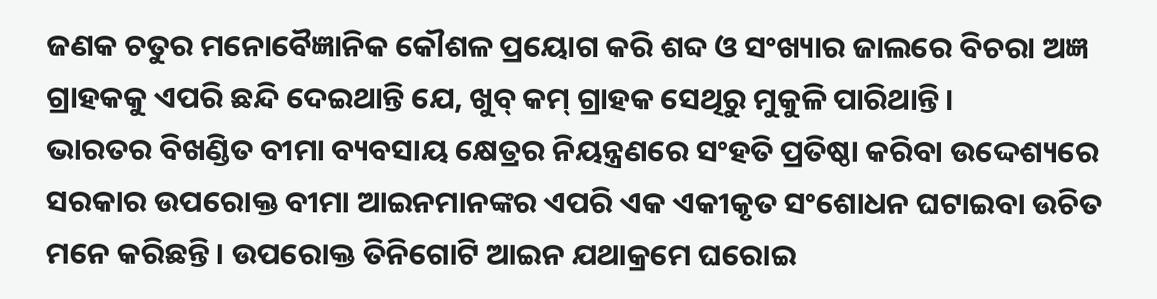ଜଣକ ଚତୁର ମନୋବୈଜ୍ଞାନିକ କୌଶଳ ପ୍ରୟୋଗ କରି ଶବ୍ଦ ଓ ସଂଖ୍ୟାର ଜାଲରେ ବିଚରା ଅଜ୍ଞ ଗ୍ରାହକକୁ ଏପରି ଛନ୍ଦି ଦେଇଥାନ୍ତି ଯେ, ଖୁବ୍ କମ୍ ଗ୍ରାହକ ସେଥିରୁ ମୁକୁଳି ପାରିଥାନ୍ତି।
ଭାରତର ବିଖଣ୍ଡିତ ବୀମା ବ୍ୟବସାୟ କ୍ଷେତ୍ରର ନିୟନ୍ତ୍ରଣରେ ସଂହତି ପ୍ରତିଷ୍ଠା କରିବା ଉଦ୍ଦେଶ୍ୟରେ ସରକାର ଉପରୋକ୍ତ ବୀମା ଆଇନମାନଙ୍କର ଏପରି ଏକ ଏକୀକୃତ ସଂଶୋଧନ ଘଟାଇବା ଉଚିତ ମନେ କରିଛନ୍ତି। ଉପରୋକ୍ତ ତିନିଗୋଟି ଆଇନ ଯଥାକ୍ରମେ ଘରୋଇ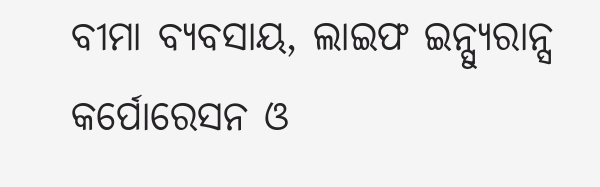ବୀମା ବ୍ୟବସାୟ, ଲାଇଫ ଇନ୍ସ୍ୟୁରାନ୍ସ କର୍ପୋରେସନ ଓ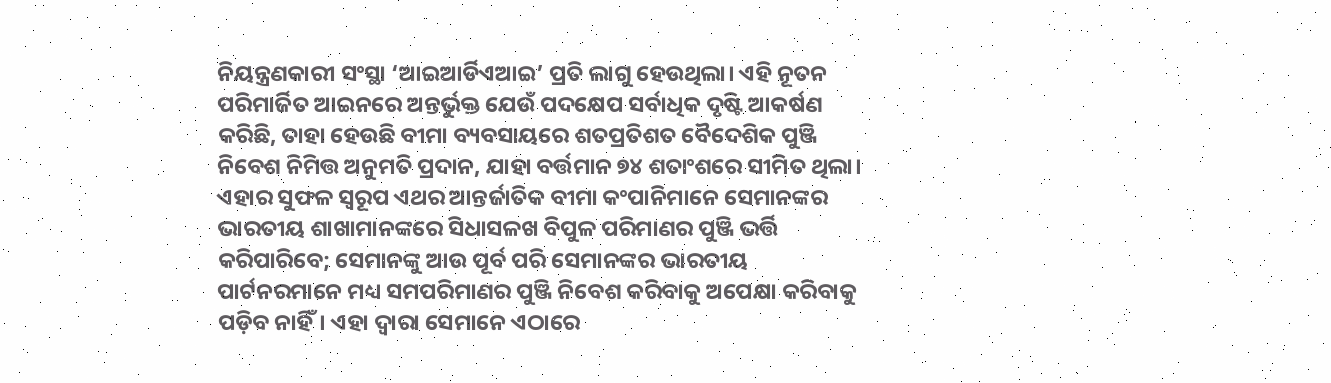ନିୟନ୍ତ୍ରଣକାରୀ ସଂସ୍ଥା ‘ଆଇଆର୍ଡିଏଆଇ’ ପ୍ରତି ଲାଗୁ ହେଉଥିଲା। ଏହି ନୂତନ ପରିମାର୍ଜିତ ଆଇନରେ ଅନ୍ତର୍ଭୁକ୍ତ ଯେଉଁ ପଦକ୍ଷେପ ସର୍ବାଧିକ ଦୃଷ୍ଟି ଆକର୍ଷଣ କରିଛି, ତାହା ହେଉଛି ବୀମା ବ୍ୟବସାୟରେ ଶତପ୍ରତିଶତ ବୈଦେଶିକ ପୁଞ୍ଜି ନିବେଶ ନିମିତ୍ତ ଅନୁମତି ପ୍ରଦାନ, ଯାହା ବର୍ତ୍ତମାନ ୭୪ ଶତାଂଶରେ ସୀମିତ ଥିଲା। ଏହାର ସୁଫଳ ସ୍ବରୂପ ଏଥର ଆନ୍ତର୍ଜାତିକ ବୀମା କଂପାନିମାନେ ସେମାନଙ୍କର ଭାରତୀୟ ଶାଖାମାନଙ୍କରେ ସିଧାସଳଖ ବିପୁଳ ପରିମାଣର ପୁଞ୍ଜି ଭର୍ତ୍ତି କରିପାରିବେ; ସେମାନଙ୍କୁ ଆଉ ପୂର୍ବ ପରି ସେମାନଙ୍କର ଭାରତୀୟ ପାର୍ଟନରମାନେ ମଧ୍ୟ ସମପରିମାଣର ପୁଞ୍ଜି ନିବେଶ କରିବାକୁ ଅପେକ୍ଷା କରିବାକୁ ପଡ଼ିବ ନାହିଁ। ଏହା ଦ୍ବାରା ସେମାନେ ଏଠାରେ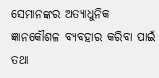ସେମାନଙ୍କର ଅତ୍ୟାଧୁନିକ ଜ୍ଞାନକୌଶଳ ବ୍ୟବହାର କରିବା ପାଇଁ ତଥା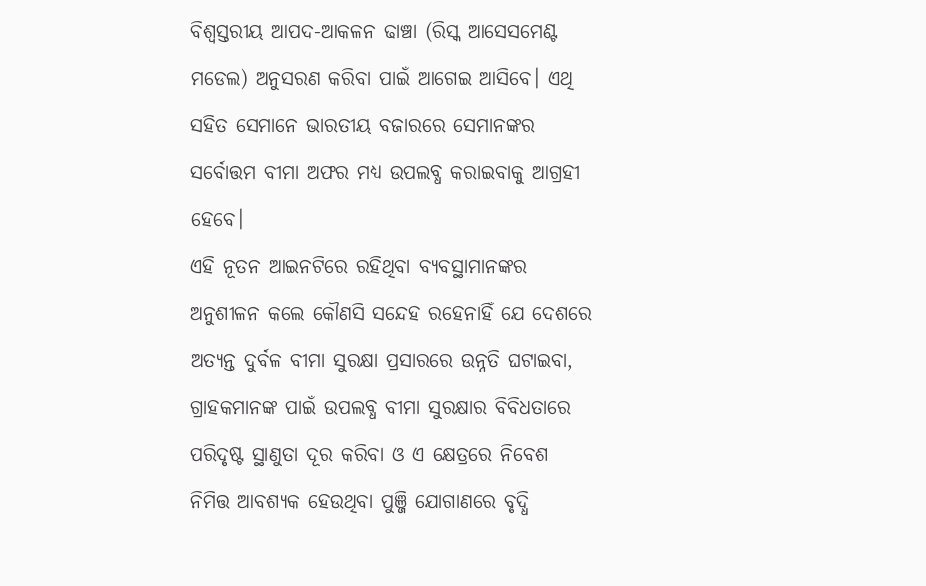ବିଶ୍ବସ୍ତରୀୟ ଆପଦ-ଆକଳନ ଢାଞ୍ଚା (ରିସ୍କ ଆସେସମେଣ୍ଟ ମଡେଲ) ଅନୁସରଣ କରିବା ପାଇଁ ଆଗେଇ ଆସିବେ। ଏଥି ସହିତ ସେମାନେ ଭାରତୀୟ ବଜାରରେ ସେମାନଙ୍କର ସର୍ବୋତ୍ତମ ବୀମା ଅଫର ମଧ୍ୟ ଉପଲବ୍ଧ କରାଇବାକୁ ଆଗ୍ରହୀ ହେବେ।
ଏହି ନୂତନ ଆଇନଟିରେ ରହିଥିବା ବ୍ୟବସ୍ଥାମାନଙ୍କର ଅନୁଶୀଳନ କଲେ କୌଣସି ସନ୍ଦେହ ରହେନାହିଁ ଯେ ଦେଶରେ ଅତ୍ୟନ୍ତ ଦୁର୍ବଳ ବୀମା ସୁରକ୍ଷା ପ୍ରସାରରେ ଉନ୍ନତି ଘଟାଇବା, ଗ୍ରାହକମାନଙ୍କ ପାଇଁ ଉପଲବ୍ଧ ବୀମା ସୁରକ୍ଷାର ବିବିଧତାରେ ପରିଦୃଷ୍ଟ ସ୍ଥାଣୁତା ଦୂର କରିବା ଓ ଏ କ୍ଷେତ୍ରରେ ନିବେଶ ନିମିତ୍ତ ଆବଶ୍ୟକ ହେଉଥିବା ପୁଞ୍ଜି ଯୋଗାଣରେ ବୃଦ୍ଧି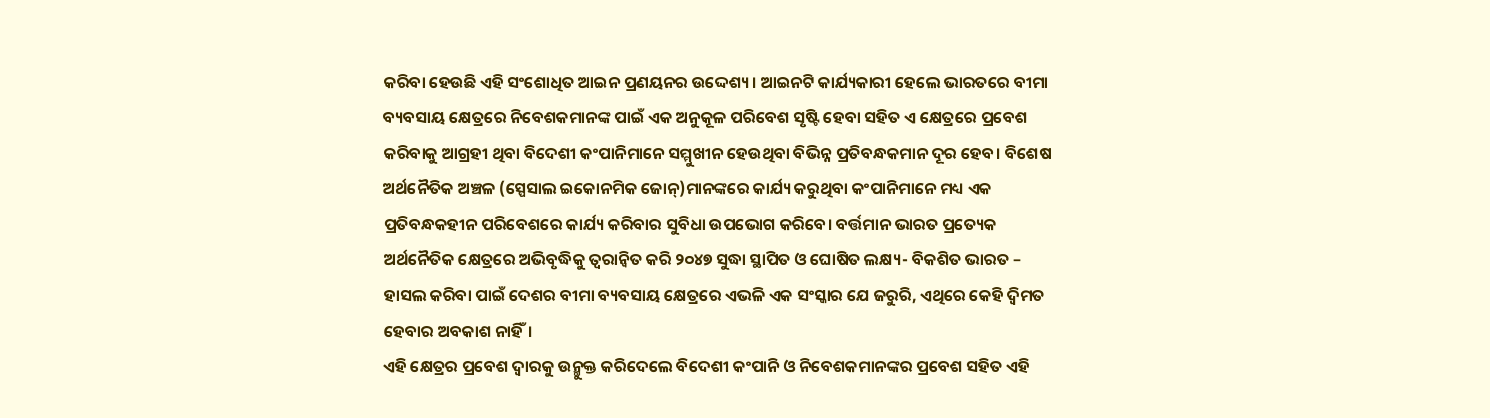କରିବା ହେଉଛି ଏହି ସଂଶୋଧିତ ଆଇନ ପ୍ରଣୟନର ଉଦ୍ଦେଶ୍ୟ। ଆଇନଟି କାର୍ଯ୍ୟକାରୀ ହେଲେ ଭାରତରେ ବୀମା ବ୍ୟବସାୟ କ୍ଷେତ୍ରରେ ନିବେଶକମାନଙ୍କ ପାଇଁ ଏକ ଅନୁକୂଳ ପରିବେଶ ସୃଷ୍ଟି ହେବା ସହିତ ଏ କ୍ଷେତ୍ରରେ ପ୍ରବେଶ କରିବାକୁ ଆଗ୍ରହୀ ଥିବା ବିଦେଶୀ କଂପାନିମାନେ ସମ୍ମୁଖୀନ ହେଉଥିବା ବିଭିନ୍ନ ପ୍ରତିବନ୍ଧକମାନ ଦୂର ହେବ। ବିଶେଷ ଅର୍ଥନୈତିକ ଅଞ୍ଚଳ (ସ୍ପେସାଲ ଇକୋନମିକ ଜୋନ୍)ମାନଙ୍କରେ କାର୍ଯ୍ୟ କରୁଥିବା କଂପାନିମାନେ ମଧ୍ୟ ଏକ ପ୍ରତିବନ୍ଧକହୀନ ପରିବେଶରେ କାର୍ଯ୍ୟ କରିବାର ସୁବିଧା ଉପଭୋଗ କରିବେ। ବର୍ତ୍ତମାନ ଭାରତ ପ୍ରତ୍ୟେକ ଅର୍ଥନୈତିକ କ୍ଷେତ୍ରରେ ଅଭିବୃଦ୍ଧିକୁ ତ୍ବରାନ୍ବିତ କରି ୨୦୪୭ ସୁଦ୍ଧା ସ୍ଥାପିତ ଓ ଘୋଷିତ ଲକ୍ଷ୍ୟ- ବିକଶିତ ଭାରତ – ହାସଲ କରିବା ପାଇଁ ଦେଶର ବୀମା ବ୍ୟବସାୟ କ୍ଷେତ୍ରରେ ଏଭଳି ଏକ ସଂସ୍କାର ଯେ ଜରୁରି, ଏଥିରେ କେହି ଦ୍ବିମତ ହେବାର ଅବକାଶ ନାହିଁ।
ଏହି କ୍ଷେତ୍ରର ପ୍ରବେଶ ଦ୍ବାରକୁ ଉନ୍ମୁକ୍ତ କରିଦେଲେ ବିଦେଶୀ କଂପାନି ଓ ନିବେଶକମାନଙ୍କର ପ୍ରବେଶ ସହିତ ଏହି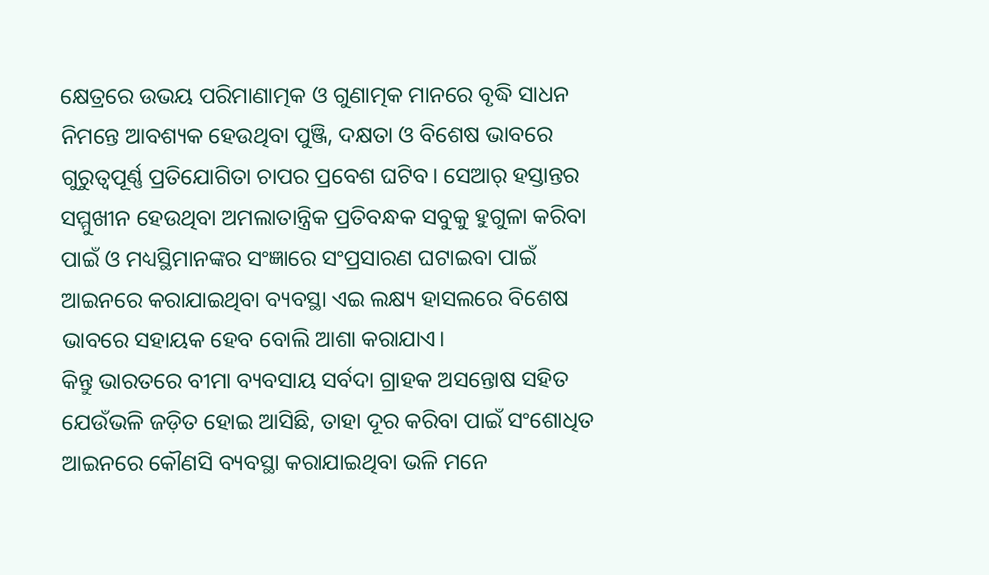କ୍ଷେତ୍ରରେ ଉଭୟ ପରିମାଣାତ୍ମକ ଓ ଗୁଣାତ୍ମକ ମାନରେ ବୃଦ୍ଧି ସାଧନ ନିମନ୍ତେ ଆବଶ୍ୟକ ହେଉଥିବା ପୁଞ୍ଜି, ଦକ୍ଷତା ଓ ବିଶେଷ ଭାବରେ ଗୁରୁତ୍ବପୂର୍ଣ୍ଣ ପ୍ରତିଯୋଗିତା ଚାପର ପ୍ରବେଶ ଘଟିବ। ସେଆର୍ ହସ୍ତାନ୍ତର ସମ୍ମୁଖୀନ ହେଉଥିବା ଅମଲାତାନ୍ତ୍ରିକ ପ୍ରତିବନ୍ଧକ ସବୁକୁ ହୁଗୁଳା କରିବା ପାଇଁ ଓ ମଧ୍ୟସ୍ଥିମାନଙ୍କର ସଂଜ୍ଞାରେ ସଂପ୍ରସାରଣ ଘଟାଇବା ପାଇଁ ଆଇନରେ କରାଯାଇଥିବା ବ୍ୟବସ୍ଥା ଏଇ ଲକ୍ଷ୍ୟ ହାସଲରେ ବିଶେଷ ଭାବରେ ସହାୟକ ହେବ ବୋଲି ଆଶା କରାଯାଏ।
କିନ୍ତୁ ଭାରତରେ ବୀମା ବ୍ୟବସାୟ ସର୍ବଦା ଗ୍ରାହକ ଅସନ୍ତୋଷ ସହିତ ଯେଉଁଭଳି ଜଡ଼ିତ ହୋଇ ଆସିଛି, ତାହା ଦୂର କରିବା ପାଇଁ ସଂଶୋଧିତ ଆଇନରେ କୌଣସି ବ୍ୟବସ୍ଥା କରାଯାଇଥିବା ଭଳି ମନେ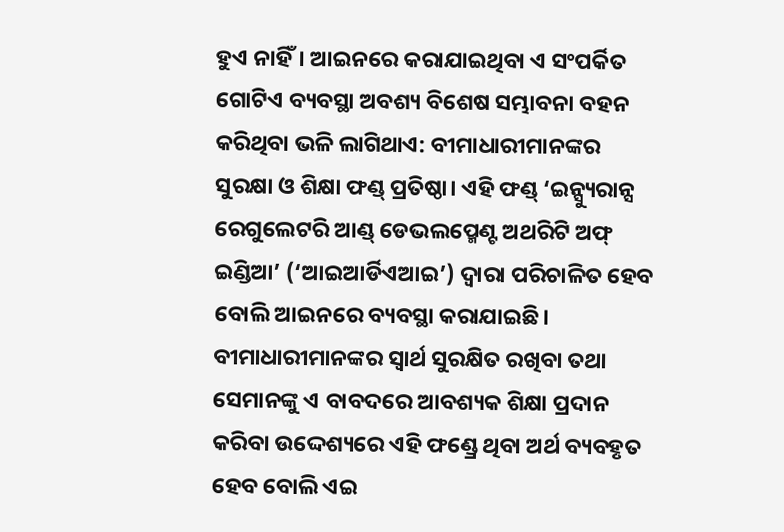ହୁଏ ନାହିଁ। ଆଇନରେ କରାଯାଇଥିବା ଏ ସଂପର୍କିତ ଗୋଟିଏ ବ୍ୟବସ୍ଥା ଅବଶ୍ୟ ବିଶେଷ ସମ୍ଭାବନା ବହନ କରିଥିବା ଭଳି ଲାଗିଥାଏ: ବୀମାଧାରୀମାନଙ୍କର ସୁରକ୍ଷା ଓ ଶିକ୍ଷା ଫଣ୍ଡ୍ ପ୍ରତିଷ୍ଠା। ଏହି ଫଣ୍ଡ୍ ‘ଇନ୍ସ୍ୟୁରାନ୍ସ ରେଗୁଲେଟରି ଆଣ୍ଡ୍ ଡେଭଲପ୍ମେଣ୍ଟ ଅଥରିଟି ଅଫ୍ ଇଣ୍ଡିଆ’ (‘ଆଇଆର୍ଡିଏଆଇ’) ଦ୍ବାରା ପରିଚାଳିତ ହେବ ବୋଲି ଆଇନରେ ବ୍ୟବସ୍ଥା କରାଯାଇଛି। ବୀମାଧାରୀମାନଙ୍କର ସ୍ବାର୍ଥ ସୁରକ୍ଷିତ ରଖିବା ତଥା ସେମାନଙ୍କୁ ଏ ବାବଦରେ ଆବଶ୍ୟକ ଶିକ୍ଷା ପ୍ରଦାନ କରିବା ଉଦ୍ଦେଶ୍ୟରେ ଏହି ଫଣ୍ଡ୍ରେ ଥିବା ଅର୍ଥ ବ୍ୟବହୃତ ହେବ ବୋଲି ଏଇ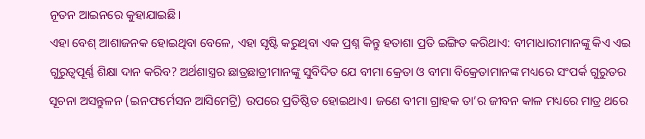ନୂତନ ଆଇନରେ କୁହାଯାଇଛି।
ଏହା ବେଶ୍ ଆଶାଜନକ ହୋଇଥିବା ବେଳେ, ଏହା ସୃଷ୍ଟି କରୁଥିବା ଏକ ପ୍ରଶ୍ନ କିନ୍ତୁ ହତାଶା ପ୍ରତି ଇଙ୍ଗିତ କରିଥାଏ: ବୀମାଧାରୀମାନଙ୍କୁ କିଏ ଏଇ ଗୁରୁତ୍ବପୂର୍ଣ୍ଣ ଶିକ୍ଷା ଦାନ କରିବ? ଅର୍ଥଶାସ୍ତ୍ରର ଛାତ୍ରଛାତ୍ରୀମାନଙ୍କୁ ସୁବିଦିତ ଯେ ବୀମା କ୍ରେତା ଓ ବୀମା ବିକ୍ରେତାମାନଙ୍କ ମଧ୍ୟରେ ସଂପର୍କ ଗୁରୁତର ସୂଚନା ଅସନ୍ତୁଳନ (ଇନଫର୍ମେସନ ଆସିମେଟ୍ରି) ଉପରେ ପ୍ରତିଷ୍ଠିତ ହୋଇଥାଏ। ଜଣେ ବୀମା ଗ୍ରାହକ ତା’ର ଜୀବନ କାଳ ମଧ୍ୟରେ ମାତ୍ର ଥରେ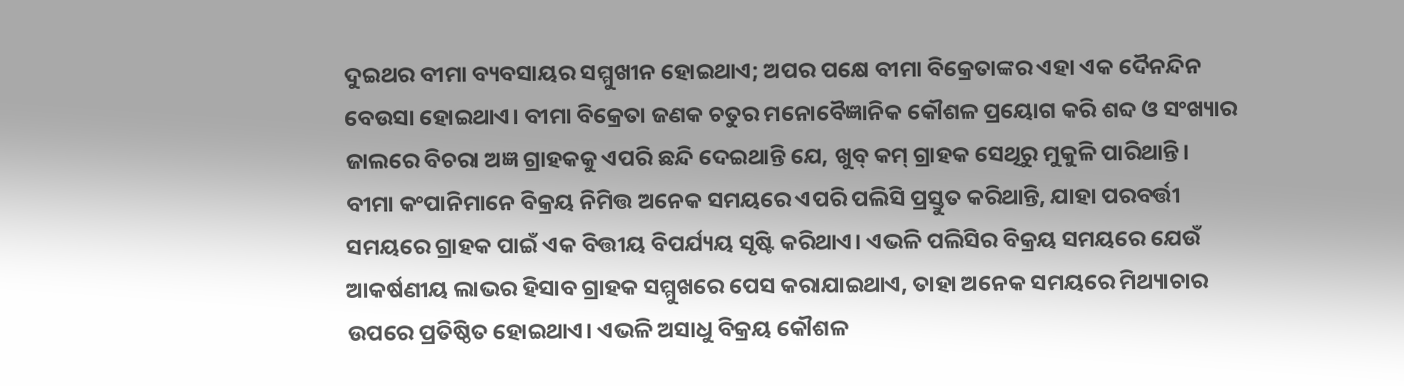ଦୁଇଥର ବୀମା ବ୍ୟବସାୟର ସମ୍ମୁଖୀନ ହୋଇଥାଏ; ଅପର ପକ୍ଷେ ବୀମା ବିକ୍ରେତାଙ୍କର ଏହା ଏକ ଦୈନନ୍ଦିନ ବେଉସା ହୋଇଥାଏ। ବୀମା ବିକ୍ରେତା ଜଣକ ଚତୁର ମନୋବୈଜ୍ଞାନିକ କୌଶଳ ପ୍ରୟୋଗ କରି ଶବ୍ଦ ଓ ସଂଖ୍ୟାର ଜାଲରେ ବିଚରା ଅଜ୍ଞ ଗ୍ରାହକକୁ ଏପରି ଛନ୍ଦି ଦେଇଥାନ୍ତି ଯେ, ଖୁବ୍ କମ୍ ଗ୍ରାହକ ସେଥିରୁ ମୁକୁଳି ପାରିଥାନ୍ତି।
ବୀମା କଂପାନିମାନେ ବିକ୍ରୟ ନିମିତ୍ତ ଅନେକ ସମୟରେ ଏପରି ପଲିସି ପ୍ରସ୍ତୁତ କରିଥାନ୍ତି, ଯାହା ପରବର୍ତ୍ତୀ ସମୟରେ ଗ୍ରାହକ ପାଇଁ ଏକ ବିତ୍ତୀୟ ବିପର୍ଯ୍ୟୟ ସୃଷ୍ଟି କରିଥାଏ। ଏଭଳି ପଲିସିର ବିକ୍ରୟ ସମୟରେ ଯେଉଁ ଆକର୍ଷଣୀୟ ଲାଭର ହିସାବ ଗ୍ରାହକ ସମ୍ମୁଖରେ ପେସ କରାଯାଇଥାଏ, ତାହା ଅନେକ ସମୟରେ ମିଥ୍ୟାଚାର ଉପରେ ପ୍ରତିଷ୍ଠିତ ହୋଇଥାଏ। ଏଭଳି ଅସାଧୁ ବିକ୍ରୟ କୌଶଳ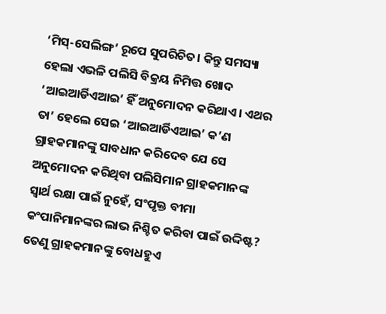‘ମିସ୍-ସେଲିଙ୍ଗ’ ରୂପେ ସୁପରିଚିତ। କିନ୍ତୁ ସମସ୍ୟା ହେଲା ଏଭଳି ପଲିସି ବିକ୍ରୟ ନିମିତ୍ତ ଖୋଦ ‘ଆଇଆର୍ଡିଏଆଇ’ ହିଁ ଅନୁମୋଦନ କରିଥାଏ। ଏଥର ତା’ ହେଲେ ସେଇ ‘ଆଇଆର୍ଡିଏଆଇ’ କ’ଣ ଗ୍ରାହକମାନଙ୍କୁ ସାବଧାନ କରିଦେବ ଯେ ସେ ଅନୁମୋଦନ କରିଥିବା ପଲିସିମାନ ଗ୍ରାହକମାନଙ୍କ ସ୍ବାର୍ଥ ରକ୍ଷା ପାଇଁ ନୁହେଁ, ସଂପୃକ୍ତ ବୀମା କଂପାନିମାନଙ୍କର ଲାଭ ନିଶ୍ଚିତ କରିବା ପାଇଁ ଉଦ୍ଦିଷ୍ଟ? ତେଣୁ ଗ୍ରାହକମାନଙ୍କୁ ବୋଧହୁଏ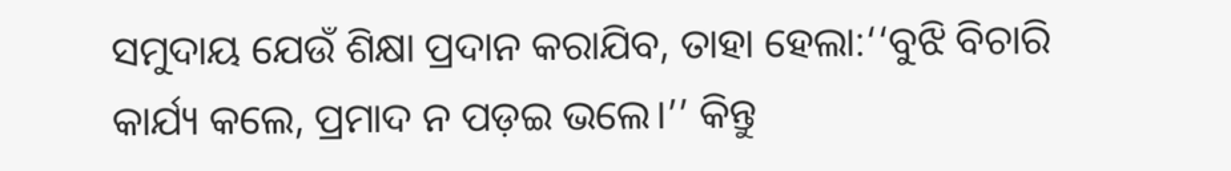ସମୁଦାୟ ଯେଉଁ ଶିକ୍ଷା ପ୍ରଦାନ କରାଯିବ, ତାହା ହେଲା:‘‘ବୁଝି ବିଚାରି କାର୍ଯ୍ୟ କଲେ, ପ୍ରମାଦ ନ ପଡ଼ଇ ଭଲେ।’’ କିନ୍ତୁ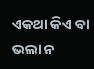ଏକଥା କିଏ ବା ଭଲା ନ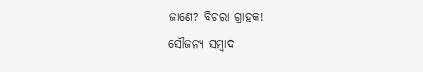ଜାଣେ? ବିଚରା ଗ୍ରାହକ!
ସୌଜନ୍ୟ ସମ୍ବାଦ